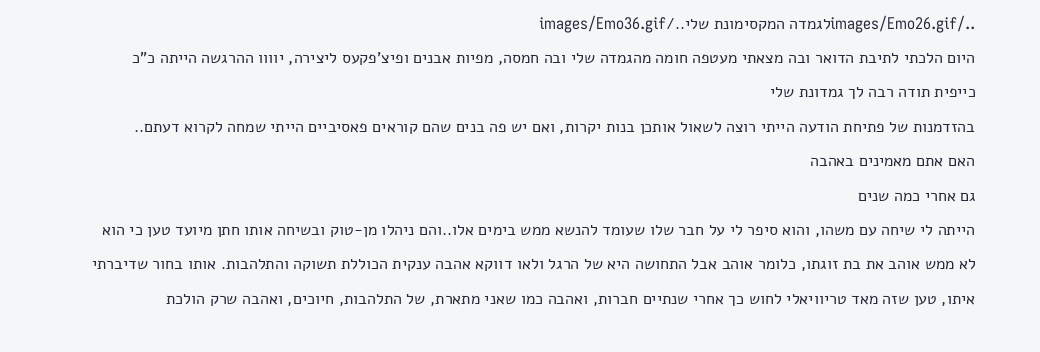../images/Emo26.gifלגמדה המקסימונת שלי../images/Emo36.gif
היום הלכתי לתיבת הדואר ובה מצאתי מעטפה חומה מהגמדה שלי ובה חמסה, מפיות אבנים ופיצ'פקעס ליצירה, יוווו ההרגשה הייתה כ"כ כייפית תודה רבה לך גמדונת שלי
בהזדמנות של פתיחת הודעה הייתי רוצה לשאול אותכן בנות יקרות, ואם יש פה בנים שהם קוראים פאסיביים הייתי שמחה לקרוא דעתם..
האם אתם מאמינים באהבה
גם אחרי כמה שנים
הייתה לי שיחה עם משהו, והוא סיפר לי על חבר שלו שעומד להנשא ממש בימים אלו..והם ניהלו מן-טוק ובשיחה אותו חתן מיועד טען כי הוא לא ממש אוהב את בת זוגתו, כלומר אוהב אבל התחושה היא של הרגל ולאו דווקא אהבה ענקית הכוללת תשוקה והתלהבות. אותו בחור שדיברתי איתו, טען שזה מאד טריוויאלי לחוש כך אחרי שנתיים חברות, ואהבה כמו שאני מתארת, של התלהבות, חיוכים, ואהבה שרק הולכת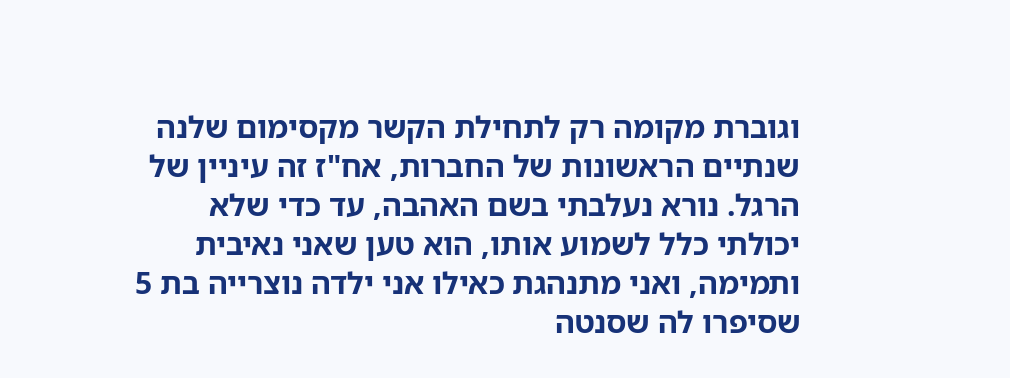וגוברת מקומה רק לתחילת הקשר מקסימום שלנה שנתיים הראשונות של החברות, אח"ז זה עיניין של הרגל. נורא נעלבתי בשם האהבה, עד כדי שלא יכולתי כלל לשמוע אותו, הוא טען שאני נאיבית ותמימה, ואני מתנהגת כאילו אני ילדה נוצרייה בת 5 שסיפרו לה שסנטה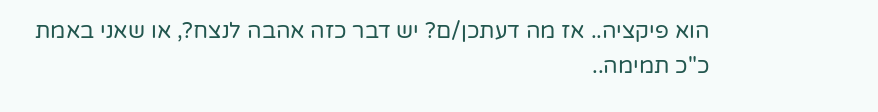הוא פיקציה.. אז מה דעתכן/ם? יש דבר כזה אהבה לנצח?, או שאני באמת כ"כ תמימה..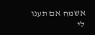אשמח אם תענו לי